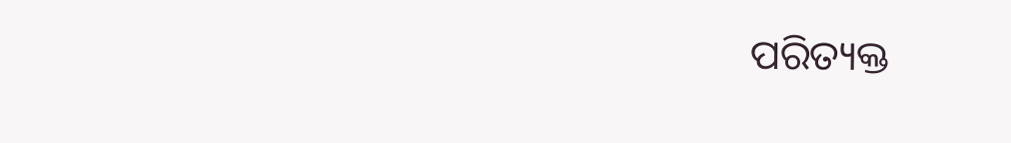ପରିତ୍ୟକ୍ତ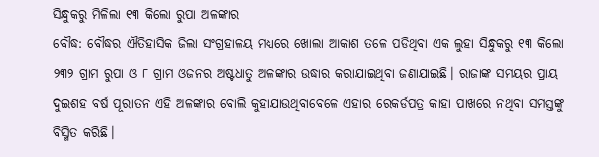ସିନ୍ଧୁକରୁ ମିଳିଲା ୧୩ କିଲୋ ରୁପା ଅଳଙ୍କାର
ବୌଦ୍ଧ: ବୌଦ୍ଧର ଐତିହାସିକ ଜିଲା ସଂଗ୍ରହାଳୟ ମଧ୍ୟରେ ଖୋଲା ଆକାଶ ତଳେ ପଡିଥିବା ଏକ ଲୁହା ସିନ୍ଧୁକରୁ ୧୩ କିଲୋ ୨୩୨ ଗ୍ରାମ ରୁପା ଓ ୮ ଗ୍ରାମ ଓଜନର ଅଷ୍ଟଧାତୁ ଅଳଙ୍କାର ଉଦ୍ଧାର କରାଯାଇଥିବା ଜଣାଯାଇଛି। ରାଜାଙ୍କ ସମୟର ପ୍ରାୟ ଦୁଇଶହ ବର୍ଷ ପୂରାତନ ଏହି ଅଳଙ୍କାର ବୋଲି କୁହାଯାଉଥିବାବେଳେ ଏହାର ରେକର୍ଡପତ୍ର କାହା ପାଖରେ ନଥିବା ସମସ୍ତଙ୍କୁ ବିସ୍ମିତ କରିଛି।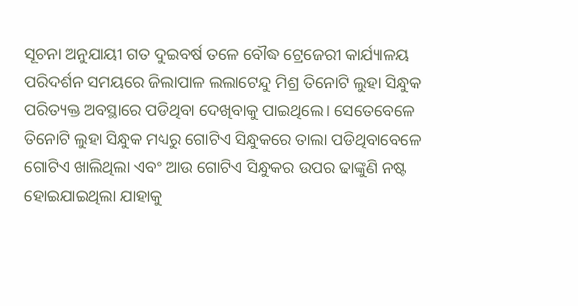ସୂଚନା ଅନୁଯାୟୀ ଗତ ଦୁଇବର୍ଷ ତଳେ ବୌଦ୍ଧ ଟ୍ରେଜେରୀ କାର୍ଯ୍ୟାଳୟ ପରିଦର୍ଶନ ସମୟରେ ଜିଲାପାଳ ଲଲାଟେନ୍ଦୁ ମିଶ୍ର ତିନୋଟି ଲୁହା ସିନ୍ଧୁକ ପରିତ୍ୟକ୍ତ ଅବସ୍ଥାରେ ପଡିଥିବା ଦେଖିବାକୁ ପାଇଥିଲେ। ସେତେବେଳେ ତିନୋଟି ଲୁହା ସିନ୍ଧୁକ ମଧ୍ୟରୁ ଗୋଟିଏ ସିନ୍ଧୁକରେ ତାଲା ପଡିଥିବାବେଳେ ଗୋଟିଏ ଖାଲିଥିଲା ଏବଂ ଆଉ ଗୋଟିଏ ସିନ୍ଧୁକର ଉପର ଢାଙ୍କୁଣି ନଷ୍ଟ ହୋଇଯାଇଥିଲା ଯାହାକୁ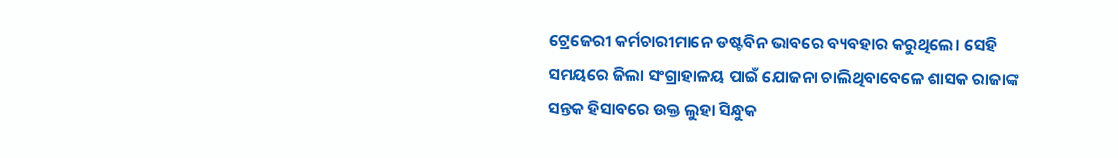ଟ୍ରେଜେରୀ କର୍ମଚାରୀମାନେ ଡଷ୍ଟବିନ ଭାବରେ ବ୍ୟବହାର କରୁଥିଲେ। ସେହି ସମୟରେ ଜିଲା ସଂଗ୍ରାହାଳୟ ପାଇଁ ଯୋଜନା ଚାଲିଥିବାବେଳେ ଶାସକ ରାଜାଙ୍କ ସନ୍ତକ ହିସାବରେ ଉକ୍ତ ଲୁହା ସିନ୍ଧୁକ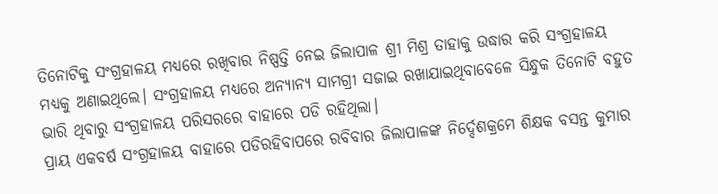ତିନୋଟିକୁ ସଂଗ୍ରହାଳୟ ମଧ୍ୟରେ ରଖିବାର ନିଷ୍ପତ୍ତି ନେଇ ଜିଲାପାଳ ଶ୍ରୀ ମିଶ୍ର ତାହାକୁ ଉଦ୍ଧାର କରି ସଂଗ୍ରହାଳୟ ମଧ୍ୟକୁ ଅଣାଇଥିଲେ। ସଂଗ୍ରହାଳୟ ମଧ୍ୟରେ ଅନ୍ୟାନ୍ୟ ସାମଗ୍ରୀ ସଜାଇ ରଖାଯାଇଥିବାବେଳେ ସିନ୍ଧୁକ ତିନୋଟି ବହୁତ ଭାରି ଥିବାରୁ ସଂଗ୍ରହାଳୟ ପରିସରରେ ବାହାରେ ପଡି ରହିଥିଲା।
ପ୍ରାୟ ଏକବର୍ଷ ସଂଗ୍ରହାଳୟ ବାହାରେ ପଡିରହିବାପରେ ରବିବାର ଜିଲାପାଳଙ୍କ ନିର୍ଦ୍ଦେଶକ୍ରମେ ଶିକ୍ଷକ ବସନ୍ତ କୁମାର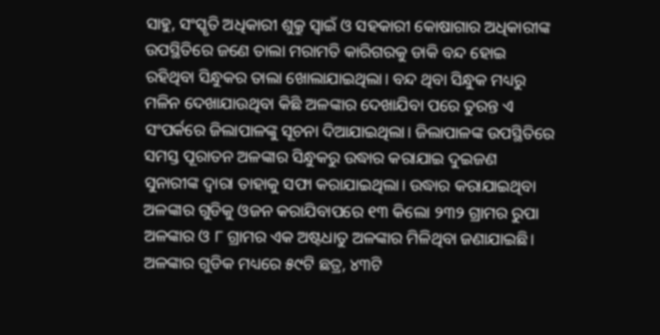ସାହୁ, ସଂସ୍କୃତି ଅଧିକାରୀ ଶୁକ୍ରୁ ସ୍ୱାଇଁ ଓ ସହକାରୀ କୋଷାଗାର ଅଧିକାରୀଙ୍କ ଉପସ୍ଥିତିରେ ଜଣେ ତାଲା ମରାମତି କାରିଗରକୁ ଡାକି ବନ୍ଦ ହୋଇ ରହିଥିବା ସିନ୍ଧୁକର ତାଲା ଖୋଲାଯାଇଥିଲା। ବନ୍ଦ ଥିବା ସିନ୍ଧୁକ ମଧ୍ୟରୁ ମଳିନ ଦେଖାଯାଉଥିବା କିଛି ଅଳଙ୍କାର ଦେଖାଯିବା ପରେ ତୁରନ୍ତ ଏ ସଂପର୍କରେ ଜିଲାପାଳଙ୍କୁ ସୂଚନା ଦିଆଯାଇଥିଲା। ଜିଲାପାଳଙ୍କ ଉପସ୍ଥିତିରେ ସମସ୍ତ ପୂରାତନ ଅଳଙ୍କାର ସିନ୍ଧୁକରୁ ଉଦ୍ଧାର କରାଯାଇ ଦୁଇଜଣ ସୁନାରୀଙ୍କ ଦ୍ୱାରା ତାହାକୁ ସଫା କରାଯାଇଥିଲା। ଉଦ୍ଧାର କରାଯାଇଥିବା ଅଳଙ୍କାର ଗୁଡିକୁ ଓଜନ କରାଯିବାପରେ ୧୩ କିଲୋ ୨୩୨ ଗ୍ରାମର ରୁପା ଅଳଙ୍କାର ଓ ୮ ଗ୍ରାମର ଏକ ଅଷ୍ଟଧାତୁ ଅଳଙ୍କାର ମିଳିଥିବା ଜଣାଯାଇଛି। ଅଳଙ୍କାର ଗୁଡିକ ମଧ୍ୟରେ ୫୯ଟି ଛତ୍ର, ୪୩ଟି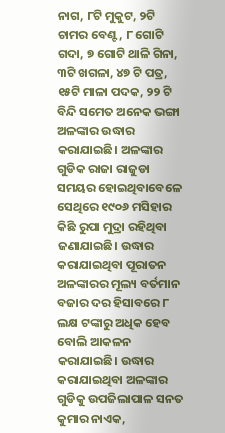ନାଗ, ୮ଟି ମୁକୁଟ, ୨ଟି ଚାମର ବେଣ୍ଟ, ୮ ଗୋଟି ଗଦା, ୭ ଗୋଟି ଥାଳି ଗିନା, ୩ଟି ଖଗଳା, ୪୭ ଟି ପତ୍ର, ୧୫ଟି ମାଳା ପଦକ, ୨୨ ଟି ବିନ୍ଦି ସମେତ ଅନେକ ଭଙ୍ଗା ଅଳଙ୍କାର ଉଦ୍ଧାର କରାଯାଇଛି। ଅଳଙ୍କାର ଗୁଡିକ ରାଜା ରାଜୁଡା ସମୟର ହୋଇଥିବାବେଳେ ସେଥିରେ ୧୯୦୬ ମସିହାର କିଛି ରୁପା ମୁଦ୍ରା ରହିଥିବା ଜଣାଯାଇଛି। ଉଦ୍ଧାର କରାଯାଇଥିବା ପୂରାତନ ଅଳଙ୍କାରର ମୂଲ୍ୟ ବର୍ତମାନ ବଜାର ଦର ହିସାବରେ ୮ ଲକ୍ଷ ଟଙ୍କାରୁ ଅଧିକ ହେବ ବୋଲି ଆକଳନ କରାଯାଇଛି। ଉଦ୍ଧାର କରାଯାଇଥିବା ଅଳଙ୍କାର ଗୁଡିକୁ ଉପଜିଲାପାଳ ସନତ କୁମାର ନାଏକ,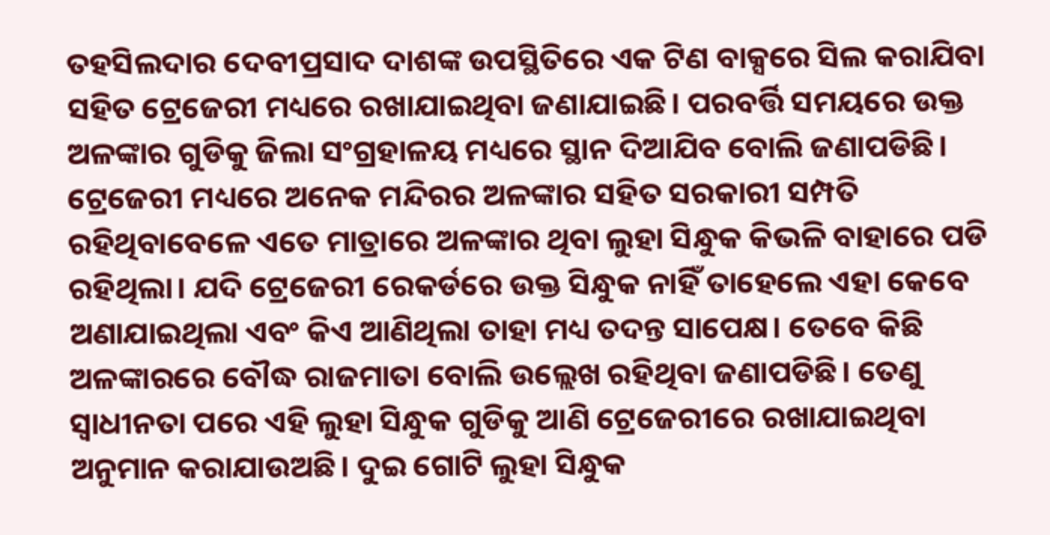ତହସିଲଦାର ଦେବୀପ୍ରସାଦ ଦାଶଙ୍କ ଉପସ୍ଥିତିରେ ଏକ ଟିଣ ବାକ୍ସରେ ସିଲ କରାଯିବା ସହିତ ଟ୍ରେଜେରୀ ମଧ୍ୟରେ ରଖାଯାଇଥିବା ଜଣାଯାଇଛି। ପରବର୍ତ୍ତି ସମୟରେ ଉକ୍ତ ଅଳଙ୍କାର ଗୁଡିକୁ ଜିଲା ସଂଗ୍ରହାଳୟ ମଧ୍ୟରେ ସ୍ଥାନ ଦିଆଯିବ ବୋଲି ଜଣାପଡିଛି। ଟ୍ରେଜେରୀ ମଧ୍ୟରେ ଅନେକ ମନ୍ଦିରର ଅଳଙ୍କାର ସହିତ ସରକାରୀ ସମ୍ପତି ରହିଥିବାବେଳେ ଏତେ ମାତ୍ରାରେ ଅଳଙ୍କାର ଥିବା ଲୁହା ସିନ୍ଧୁକ କିଭଳି ବାହାରେ ପଡି ରହିଥିଲା। ଯଦି ଟ୍ରେଜେରୀ ରେକର୍ଡରେ ଉକ୍ତ ସିନ୍ଧୁକ ନାହିଁ ତାହେଲେ ଏହା କେବେ ଅଣାଯାଇଥିଲା ଏବଂ କିଏ ଆଣିଥିଲା ତାହା ମଧ୍ୟ ତଦନ୍ତ ସାପେକ୍ଷ। ତେବେ କିଛି ଅଳଙ୍କାରରେ ବୌଦ୍ଧ ରାଜମାତା ବୋଲି ଉଲ୍ଲେଖ ରହିଥିବା ଜଣାପଡିଛି। ତେଣୁ ସ୍ୱାଧୀନତା ପରେ ଏହି ଲୁହା ସିନ୍ଧୁକ ଗୁଡିକୁ ଆଣି ଟ୍ରେଜେରୀରେ ରଖାଯାଇଥିବା ଅନୁମାନ କରାଯାଉଅଛି। ଦୁଇ ଗୋଟି ଲୁହା ସିନ୍ଧୁକ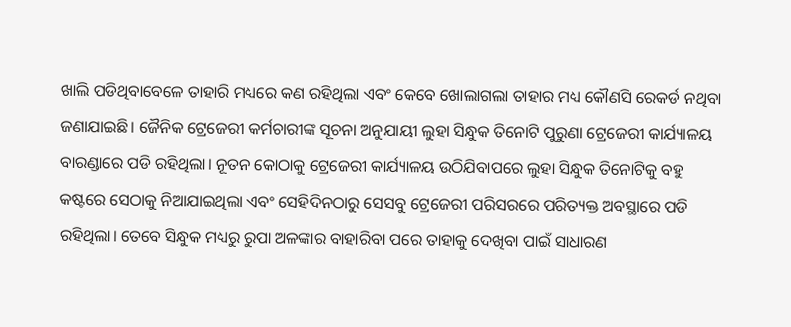ଖାଲି ପଡିଥିବାବେଳେ ତାହାରି ମଧ୍ୟରେ କଣ ରହିଥିଲା ଏବଂ କେବେ ଖୋଲାଗଲା ତାହାର ମଧ୍ୟ କୌଣସି ରେକର୍ଡ ନଥିବା ଜଣାଯାଇଛି। ଜୈନିକ ଟ୍ରେଜେରୀ କର୍ମଚାରୀଙ୍କ ସୂଚନା ଅନୁଯାୟୀ ଲୁହା ସିନ୍ଧୁକ ତିନୋଟି ପୁରୁଣା ଟ୍ରେଜେରୀ କାର୍ଯ୍ୟାଳୟ ବାରଣ୍ଡାରେ ପଡି ରହିଥିଲା। ନୂତନ କୋଠାକୁ ଟ୍ରେଜେରୀ କାର୍ଯ୍ୟାଳୟ ଉଠିଯିବାପରେ ଲୁହା ସିନ୍ଧୁକ ତିନୋଟିକୁ ବହୁ କଷ୍ଟରେ ସେଠାକୁ ନିଆଯାଇଥିଲା ଏବଂ ସେହିଦିନଠାରୁ ସେସବୁ ଟ୍ରେଜେରୀ ପରିସରରେ ପରିତ୍ୟକ୍ତ ଅବସ୍ଥାରେ ପଡି ରହିଥିଲା। ତେବେ ସିନ୍ଧୁକ ମଧ୍ୟରୁ ରୁପା ଅଳଙ୍କାର ବାହାରିବା ପରେ ତାହାକୁ ଦେଖିବା ପାଇଁ ସାଧାରଣ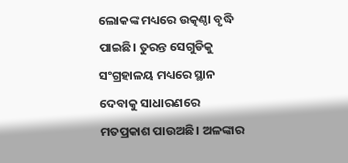ଲୋକଙ୍କ ମଧ୍ୟରେ ଉତ୍କଣ୍ଠା ବୃଦ୍ଧି ପାଇଛି। ତୁରନ୍ତ ସେଗୁଡିକୁ ସଂଗ୍ରହାଳୟ ମଧ୍ୟରେ ସ୍ଥାନ ଦେବାକୁ ସାଧାରଣରେ ମତପ୍ରକାଶ ପାଉଅଛି। ଅଳଙ୍କାର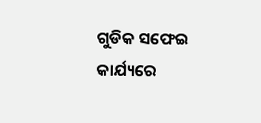ଗୁଡିକ ସଫେଇ କାର୍ଯ୍ୟରେ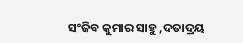ସଂଜିବ କୁମାର ସାହୁ ,ଦତାଦ୍ରୟ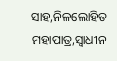ସାହ,ନିଳଲୋହିତ ମହାପାତ୍ର,ସ୍ୱାଧୀନ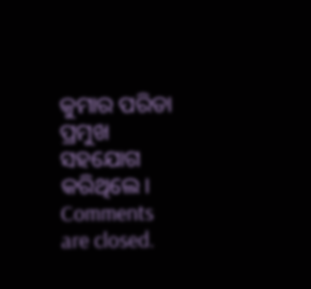କୁମାର ପରିଡା ପ୍ରମୁଖ ସହଯୋଗ କରିଥିଲେ।
Comments are closed.